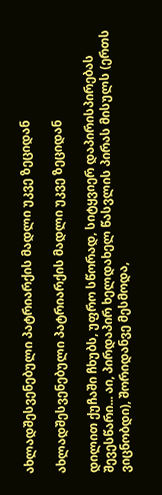ახლადშესვენებული პატრიარქის მადლი უკვე ზეციდან

ახლადშესვენებული პატრიარქის მადლი უკვე ზეციდან

დილით ქუჩაში ჩხუბს, უფრო სწორად, სიტყვიერ დაპირისპირებას შევესწარი... აი, პირდაპირ ხელდახელ წასვლის პირას მისულს (ერთს ვიცნობდი), შორიდანვე მესმოდა,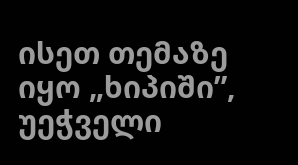ისეთ თემაზე იყო „ხიპიში”, უეჭველი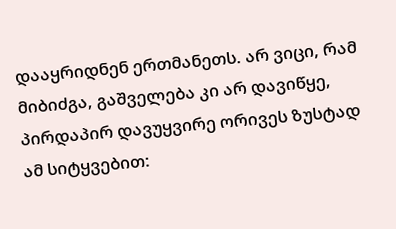დააყრიდნენ ერთმანეთს. არ ვიცი, რამ მიბიძგა, გაშველება კი არ დავიწყე, პირდაპირ დავუყვირე ორივეს ზუსტად ამ სიტყვებით: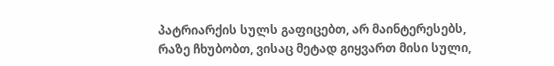პატრიარქის სულს გაფიცებთ, არ მაინტერესებს, რაზე ჩხუბობთ, ვისაც მეტად გიყვართ მისი სული,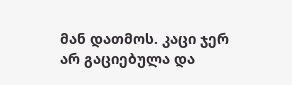მან დათმოს. კაცი ჯერ არ გაციებულა და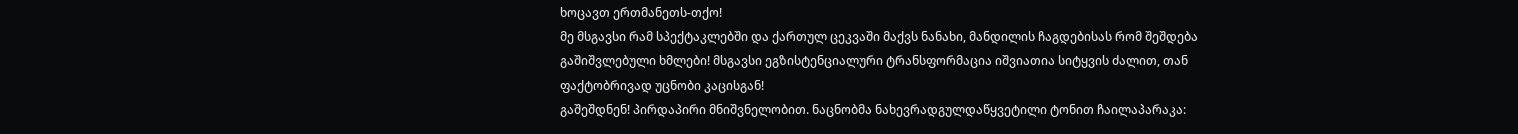ხოცავთ ერთმანეთს-თქო!
მე მსგავსი რამ სპექტაკლებში და ქართულ ცეკვაში მაქვს ნანახი, მანდილის ჩაგდებისას რომ შეშდება გაშიშვლებული ხმლები! მსგავსი ეგზისტენციალური ტრანსფორმაცია იშვიათია სიტყვის ძალით, თან ფაქტობრივად უცნობი კაცისგან!
გაშეშდნენ! პირდაპირი მნიშვნელობით. ნაცნობმა ნახევრადგულდაწყვეტილი ტონით ჩაილაპარაკა: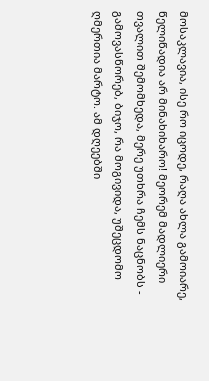მოსაკლავია, ისე რო იცოდე, რაღა ახლა გამოიარე, წელიწადია არ მინახიხარო! მეორემ მადლიერი თვალით შემომხედა, მერე უთხრა ჩემს ნაცნობს - გამოვასწორებ, ბიჯო, რა მოგივიდა, უშეცდომო ღმერთია მარტო. ამ დღეებში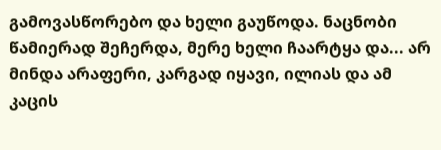გამოვასწორებო და ხელი გაუწოდა. ნაცნობი წამიერად შეჩერდა, მერე ხელი ჩაარტყა და... არ მინდა არაფერი, კარგად იყავი, ილიას და ამ კაცის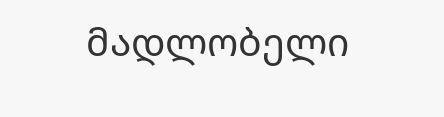მადლობელი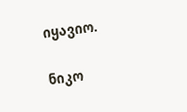იყავიო.

ნიკო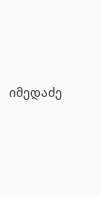იმედაძე